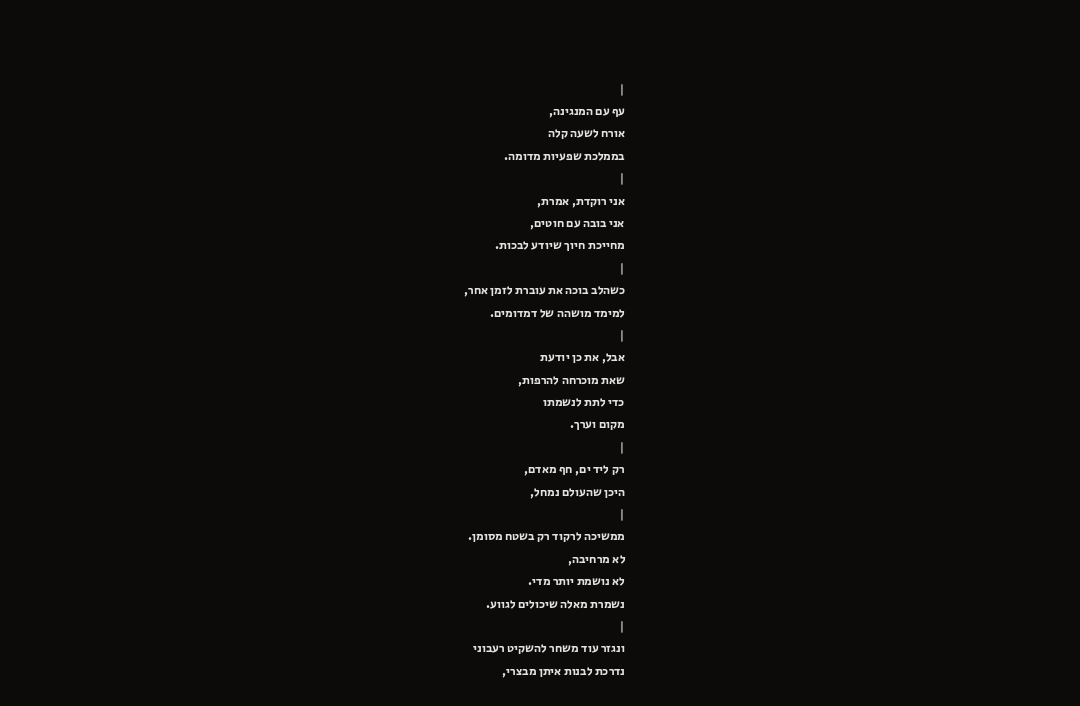|
עף עם המנגינה,
אורח לשעה קלה
בממלכת שפעיות מדומה.
|
אני רוקדת, אמרת,
אני בובה עם חוטים,
מחייכת חיוך שיודע לבכות.
|
כשהלב בוכה את עוברת לזמן אחר,
למימד מושהה של דמדומים.
|
אבל, את כן יודעת
שאת מוכרחה להרפות,
כדי לתת לנשמתו
מקום וערך.
|
רק ליד ים, חף מאדם,
היכן שהעולם נמחל,
|
ממשיכה לרקוד רק בשטח מסומן.
לא מרחיבה,
לא נושמת יותר מדי.
נשמרת מאלה שיכולים לגווע.
|
ונגזר עוד משחר להשקיט רעבוני
נדרכת לבנות איתן מבצרי,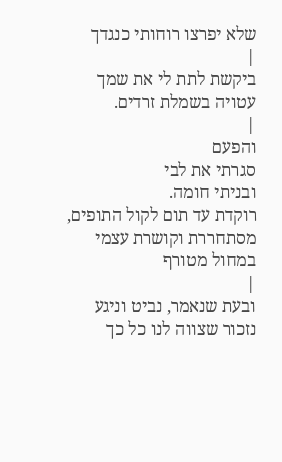שלא יפרצו רוחותי כנגדך
|
ביקשת לתת לי את שמך
עטויה בשמלת זרדים.
|
והפעם
סגרתי את לבי
ובניתי חומה.
רוקדת עד תום לקול התופים,
מסתחררת וקושרת עצמי
במחול מטורף
|
ובעת שנאמר, נביט וניגע
נזכור שצווה לנו כל כך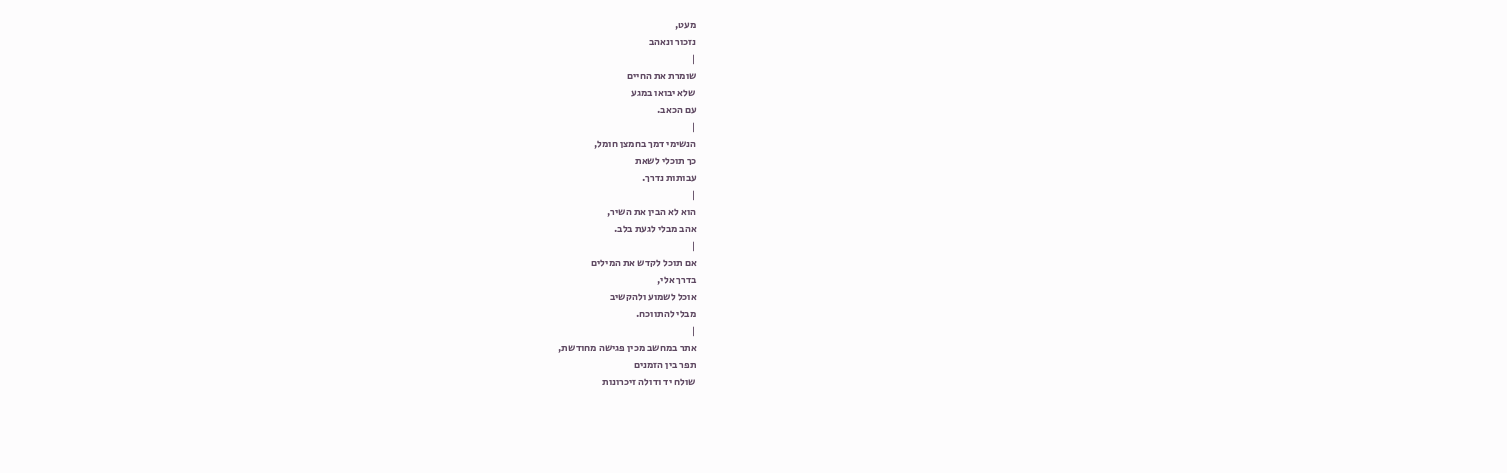מעט,
נזכור ונאהב
|
שומרת את החיים
שלא יבואו במגע
עם הכאב.
|
הנשימי דמך בחמצן חומל,
כך תוכלי לשאת
עבותות נדרך.
|
הוא לא הבין את השיר,
אהב מבלי לגעת בלב.
|
אם תוכל לקדש את המילים
בדרך אלי,
אוכל לשמוע ולהקשיב
מבלי להתווכח.
|
אתר במחשב מכין פגישה מחודשת,
תפר בין הזמנים
שולח יד ודולה זיכרונות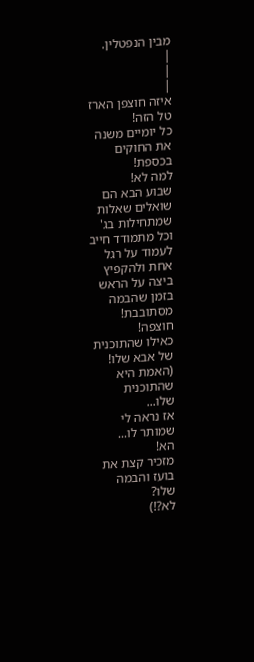מבין הנפטלין.
|
|
|
איזה חוצפן הארז
טל הזה!
כל יומיים משנה
את החוקים
בכספת!
למה לא!
שבוע הבא הם
שואלים שאלות
שמתחילות בג'
וכל מתמודד חייב
לעמוד על רגל
אחת ולהקפיץ
ביצה על הראש
בזמן שהבמה
מסתובבת!
חוצפה!
כאילו שהתוכנית
של אבא שלו!
(האמת היא
שהתוכנית
שלו...
אז נראה לי
שמותר לו...
הא!
מזכיר קצת את
בועז והבמה
שלו?
לא?!)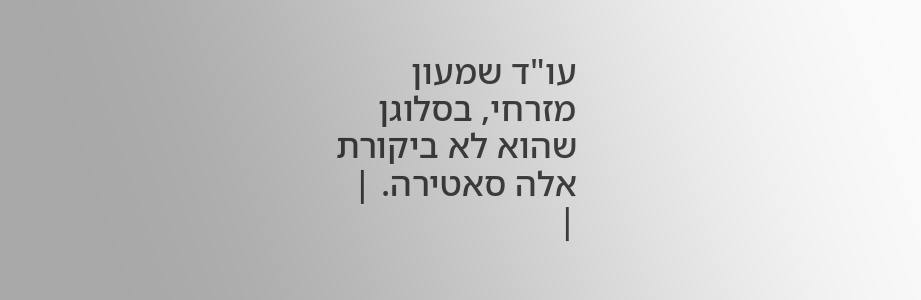עו"ד שמעון
מזרחי, בסלוגן
שהוא לא ביקורת
אלה סאטירה. |
|